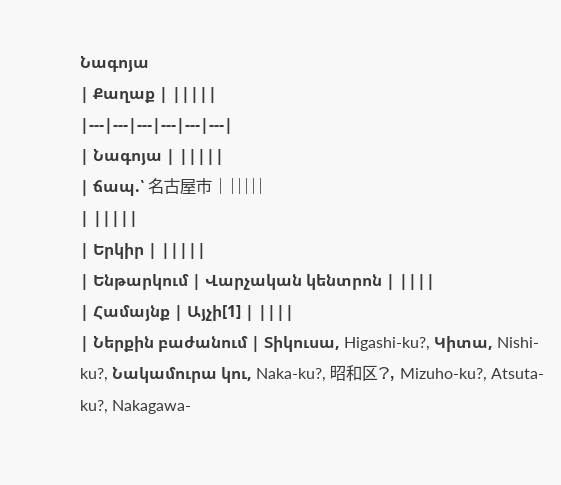Նագոյա
| Քաղաք | |||||
|---|---|---|---|---|---|
| Նագոյա | |||||
| ճապ.՝ 名古屋市 | |||||
| |||||
| Երկիր | |||||
| Ենթարկում | Վարչական կենտրոն | ||||
| Համայնք | Այչի[1] | ||||
| Ներքին բաժանում | Տիկուսա, Higashi-ku?, Կիտա, Nishi-ku?, Նակամուրա կու, Naka-ku?, 昭和区?, Mizuho-ku?, Atsuta-ku?, Nakagawa-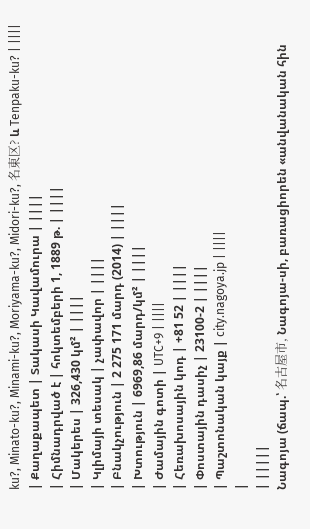ku?, Minato-ku?, Minami-ku?, Moriyama-ku?, Midori-ku?, 名東区? և Tenpaku-ku? | ||||
| Քաղաքապետ | Տակասի Կավամուրա | ||||
| Հիմնադրված է | հոկտեմբերի 1, 1889 թ. | ||||
| Մակերես | 326,430 կմ² | ||||
| Կլիմայի տեսակ | չափավոր | ||||
| Բնակչություն | 2 275 171 մարդ (2014) | ||||
| Խտություն | 6969,86 մարդ/կմ² | ||||
| Ժամային գոտի | UTC+9 | ||||
| Հեռախոսային կոդ | +81 52 | ||||
| Փոստային դասիչ | 23100-2 | ||||
| Պաշտոնական կայք | city.nagoya.jp | ||||
|
| |||||
Նագոյա (ճապ.՝ 名古屋市, Նագոյա-սի, բառացիորեն «անվանական հին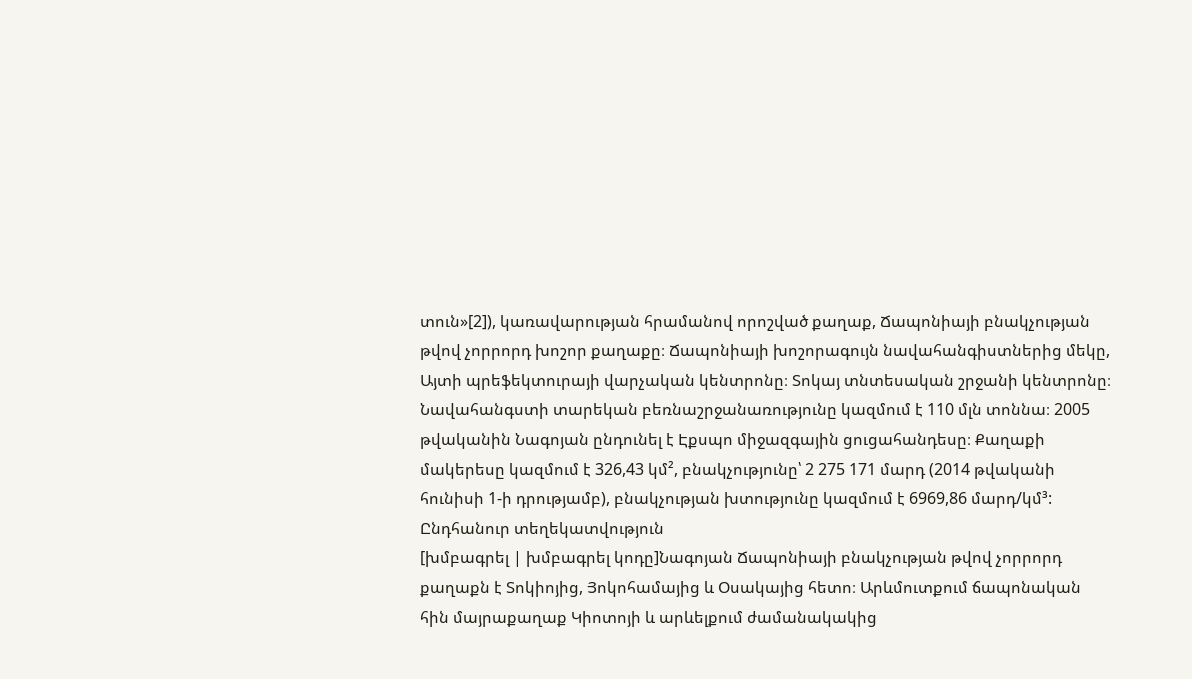տուն»[2]), կառավարության հրամանով որոշված քաղաք, Ճապոնիայի բնակչության թվով չորրորդ խոշոր քաղաքը։ Ճապոնիայի խոշորագույն նավահանգիստներից մեկը, Այտի պրեֆեկտուրայի վարչական կենտրոնը։ Տոկայ տնտեսական շրջանի կենտրոնը։ Նավահանգստի տարեկան բեռնաշրջանառությունը կազմում է 110 մլն տոննա։ 2005 թվականին Նագոյան ընդունել է Էքսպո միջազգային ցուցահանդեսը։ Քաղաքի մակերեսը կազմում է 326,43 կմ², բնակչությունը՝ 2 275 171 մարդ (2014 թվականի հունիսի 1-ի դրությամբ), բնակչության խտությունը կազմում է 6969,86 մարդ/կմ³:
Ընդհանուր տեղեկատվություն
[խմբագրել | խմբագրել կոդը]Նագոյան Ճապոնիայի բնակչության թվով չորրորդ քաղաքն է Տոկիոյից, Յոկոհամայից և Օսակայից հետո։ Արևմուտքում ճապոնական հին մայրաքաղաք Կիոտոյի և արևելքում ժամանակակից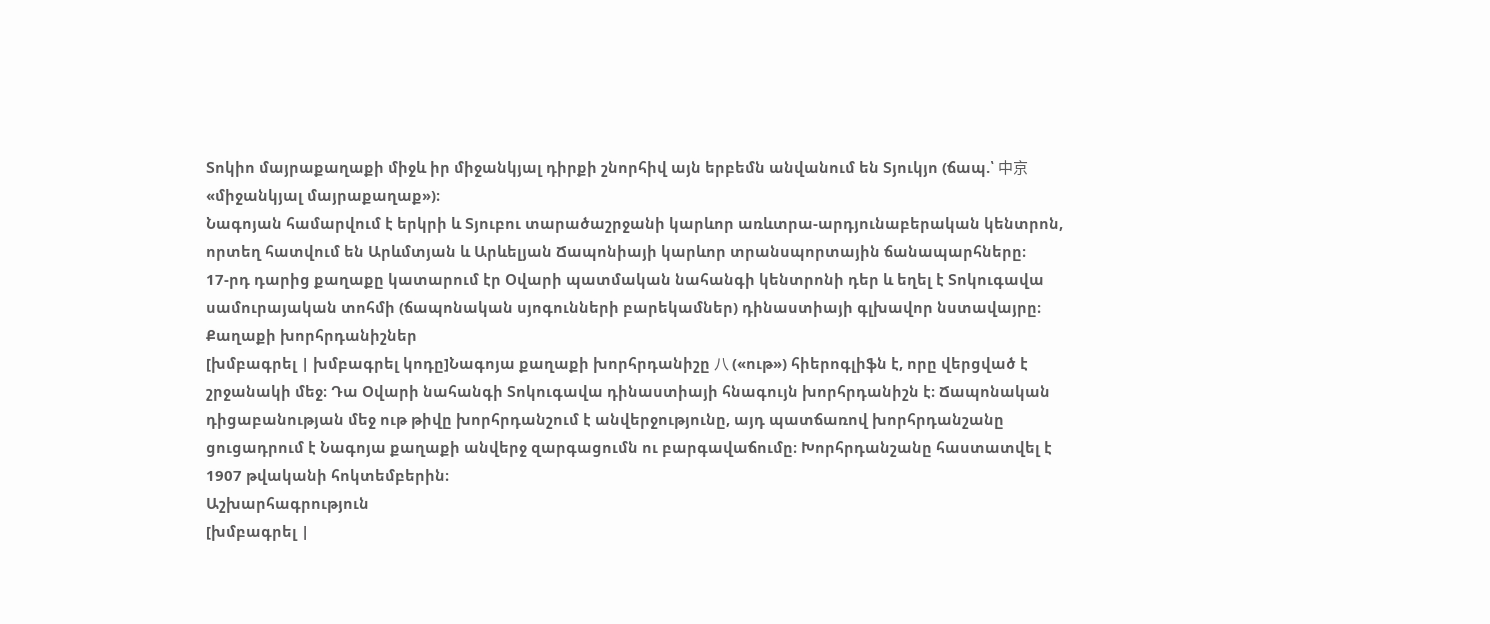Տոկիո մայրաքաղաքի միջև իր միջանկյալ դիրքի շնորհիվ այն երբեմն անվանում են Տյուկյո (ճապ.՝ 中京 «միջանկյալ մայրաքաղաք»)։
Նագոյան համարվում է երկրի և Տյուբու տարածաշրջանի կարևոր առևտրա-արդյունաբերական կենտրոն, որտեղ հատվում են Արևմտյան և Արևելյան Ճապոնիայի կարևոր տրանսպորտային ճանապարհները։
17-րդ դարից քաղաքը կատարում էր Օվարի պատմական նահանգի կենտրոնի դեր և եղել է Տոկուգավա սամուրայական տոհմի (ճապոնական սյոգունների բարեկամներ) դինաստիայի գլխավոր նստավայրը։
Քաղաքի խորհրդանիշներ
[խմբագրել | խմբագրել կոդը]Նագոյա քաղաքի խորհրդանիշը 八 («ութ») հիերոգլիֆն է, որը վերցված է շրջանակի մեջ։ Դա Օվարի նահանգի Տոկուգավա դինաստիայի հնագույն խորհրդանիշն է։ Ճապոնական դիցաբանության մեջ ութ թիվը խորհրդանշում է անվերջությունը, այդ պատճառով խորհրդանշանը ցուցադրում է Նագոյա քաղաքի անվերջ զարգացումն ու բարգավաճումը։ Խորհրդանշանը հաստատվել է 1907 թվականի հոկտեմբերին։
Աշխարհագրություն
[խմբագրել |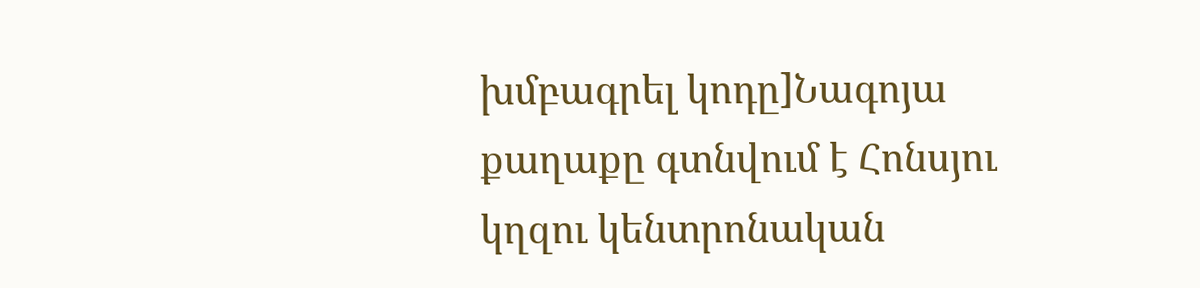խմբագրել կոդը]Նագոյա քաղաքը գտնվում է Հոնսյու կղզու կենտրոնական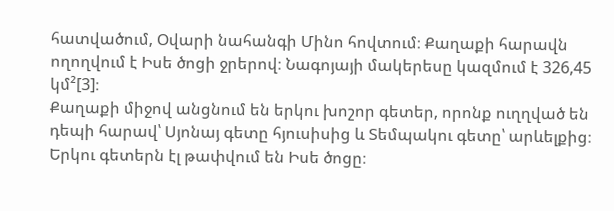հատվածում, Օվարի նահանգի Մինո հովտում։ Քաղաքի հարավն ողողվում է Իսե ծոցի ջրերով։ Նագոյայի մակերեսը կազմում է 326,45 կմ²[3]։
Քաղաքի միջով անցնում են երկու խոշոր գետեր, որոնք ուղղված են դեպի հարավ՝ Սյոնայ գետը հյուսիսից և Տեմպակու գետը՝ արևելքից։ Երկու գետերն էլ թափվում են Իսե ծոցը։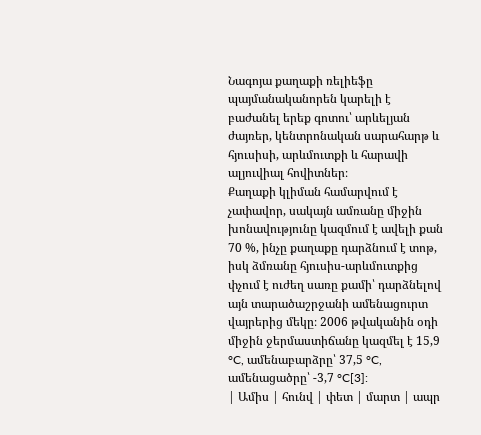Նագոյա քաղաքի ռելիեֆը պայմանականորեն կարելի է բաժանել երեք գոտու՝ արևելյան ժայռեր, կենտրոնական սարահարթ և հյուսիսի, արևմուտքի և հարավի ալյուվիալ հովիտներ։
Քաղաքի կլիման համարվում է չափավոր, սակայն ամռանը միջին խոնավությունը կազմում է ավելի քան 70 %, ինչը քաղաքը դարձնում է տոթ, իսկ ձմռանը հյուսիս-արևմուտքից փչում է ուժեղ սառը քամի՝ դարձնելով այն տարածաշրջանի ամենացուրտ վայրերից մեկը։ 2006 թվականին օդի միջին ջերմաստիճանը կազմել է 15,9 °C, ամենաբարձրը՝ 37,5 °C, ամենացածրը՝ -3,7 °C[3]:
| Ամիս | հունվ | փետ | մարտ | ապր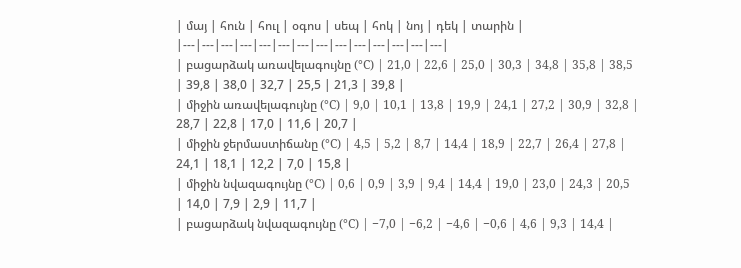| մայ | հուն | հուլ | օգոս | սեպ | հոկ | նոյ | դեկ | տարին |
|---|---|---|---|---|---|---|---|---|---|---|---|---|---|
| բացարձակ առավելագույնը (°C) | 21,0 | 22,6 | 25,0 | 30,3 | 34,8 | 35,8 | 38,5 | 39,8 | 38,0 | 32,7 | 25,5 | 21,3 | 39,8 |
| միջին առավելագույնը (°C) | 9,0 | 10,1 | 13,8 | 19,9 | 24,1 | 27,2 | 30,9 | 32,8 | 28,7 | 22,8 | 17,0 | 11,6 | 20,7 |
| միջին ջերմաստիճանը (°C) | 4,5 | 5,2 | 8,7 | 14,4 | 18,9 | 22,7 | 26,4 | 27,8 | 24,1 | 18,1 | 12,2 | 7,0 | 15,8 |
| միջին նվազագույնը (°C) | 0,6 | 0,9 | 3,9 | 9,4 | 14,4 | 19,0 | 23,0 | 24,3 | 20,5 | 14,0 | 7,9 | 2,9 | 11,7 |
| բացարձակ նվազագույնը (°C) | −7,0 | −6,2 | −4,6 | −0,6 | 4,6 | 9,3 | 14,4 |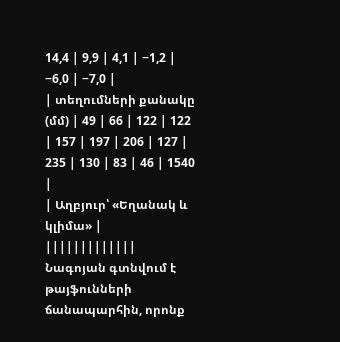14,4 | 9,9 | 4,1 | −1,2 | −6,0 | −7,0 |
| տեղումների քանակը (մմ) | 49 | 66 | 122 | 122 | 157 | 197 | 206 | 127 | 235 | 130 | 83 | 46 | 1540 |
| Աղբյուր՝ «Եղանակ և կլիմա» | |||||||||||||
Նագոյան գտնվում է թայֆունների ճանապարհին, որոնք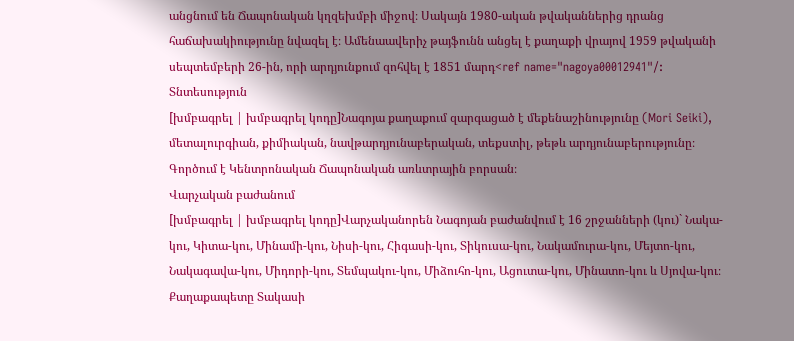անցնում են Ճապոնական կղզեխմբի միջով։ Սակայն 1980-ական թվականներից դրանց հաճախակիությունը նվազել է։ Ամենաավերիչ թայֆունն անցել է քաղաքի վրայով 1959 թվականի սեպտեմբերի 26-ին, որի արդյունքում զոհվել է 1851 մարդ<ref name="nagoya00012941"/:
Տնտեսություն
[խմբագրել | խմբագրել կոդը]Նագոյա քաղաքում զարգացած է մեքենաշինությունը (Mori Seiki), մետալուրգիան, քիմիական, նավթարդյունաբերական, տեքստիլ, թեթև արդյունաբերությունը։
Գործում է Կենտրոնական Ճապոնական առևտրային բորսան։
Վարչական բաժանում
[խմբագրել | խմբագրել կոդը]Վարչականորեն Նագոյան բաժանվում է 16 շրջանների (կու)` Նակա-կու, Կիտա-կու, Մինամի-կու, Նիսի-կու, Հիգասի-կու, Տիկուսա-կու, Նակամուրա-կու, Մեյտո-կու, Նակագավա-կու, Միդորի-կու, Տեմպակու-կու, Միձուհո-կու, Ացուտա-կու, Մինատո-կու և Սյովա-կու։
Քաղաքապետը Տակասի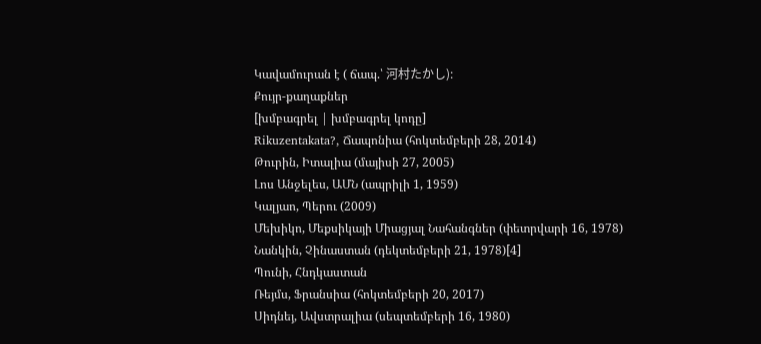Կավամուրան է ( ճապ.՝ 河村たかし):
Քույր-քաղաքներ
[խմբագրել | խմբագրել կոդը]
Rikuzentakata?, Ճապոնիա (հոկտեմբերի 28, 2014)
Թուրին, Իտալիա (մայիսի 27, 2005)
Լոս Անջելես, ԱՄՆ (ապրիլի 1, 1959)
Կալյաո, Պերու (2009)
Մեխիկո, Մեքսիկայի Միացյալ Նահանգներ (փետրվարի 16, 1978)
Նանկին, Չինաստան (դեկտեմբերի 21, 1978)[4]
Պունի, Հնդկաստան
Ռեյմս, Ֆրանսիա (հոկտեմբերի 20, 2017)
Սիդնեյ, Ավստրալիա (սեպտեմբերի 16, 1980)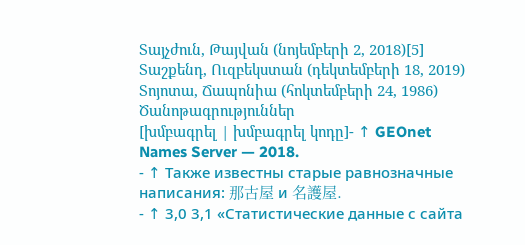Տայչժուն, Թայվան (նոյեմբերի 2, 2018)[5]
Տաշքենդ, Ուզբեկստան (դեկտեմբերի 18, 2019)
Տոյոտա, Ճապոնիա (հոկտեմբերի 24, 1986)
Ծանոթագրություններ
[խմբագրել | խմբագրել կոդը]- ↑ GEOnet Names Server — 2018.
- ↑ Также известны старые равнозначные написания: 那古屋 и 名護屋.
- ↑ 3,0 3,1 «Статистические данные с сайта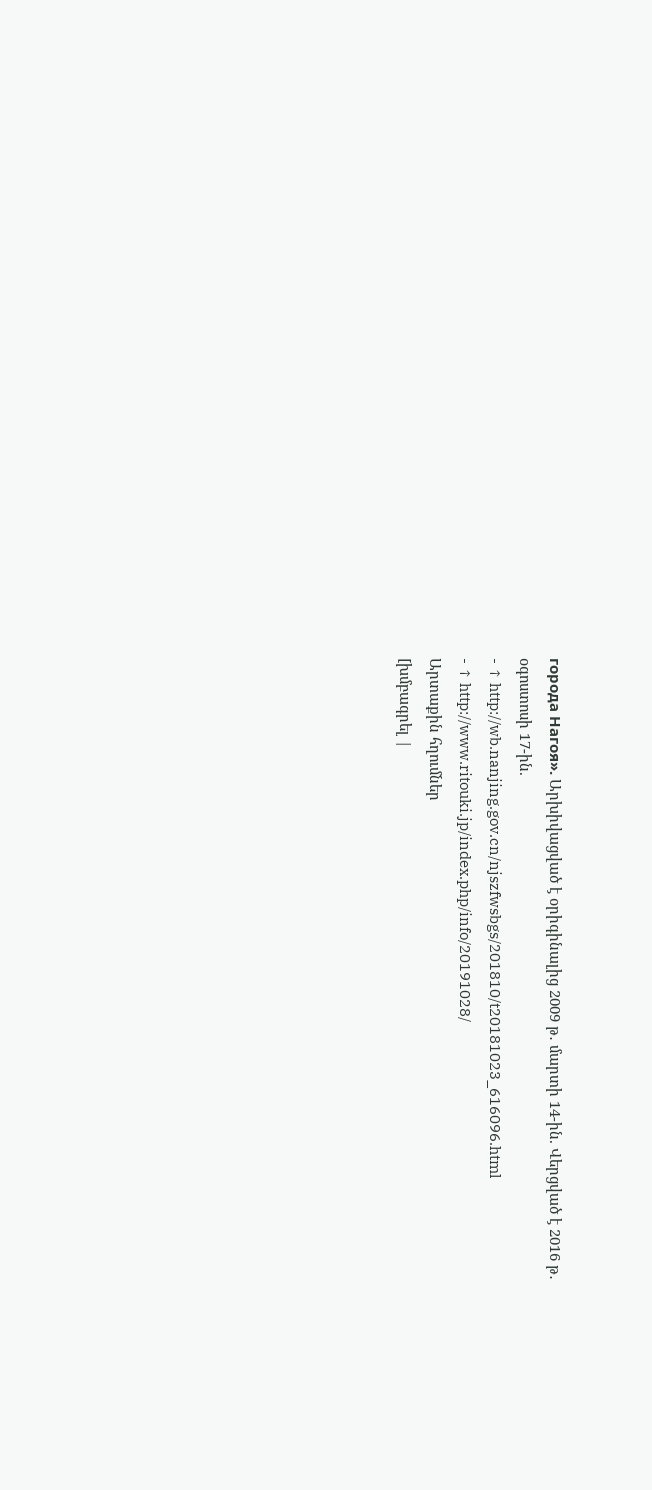города Нагоя». Արխիվացված է օրիգինալից 2009 թ․ մարտի 14-ին. Վերցված է 2016 թ․ օգոստոսի 17-ին.
- ↑ http://wb.nanjing.gov.cn/njszfwsbgs/201810/t20181023_616096.html
- ↑ http://www.ritouki.jp/index.php/info/20191028/
Արտաքին հղումներ
[խմբագրել |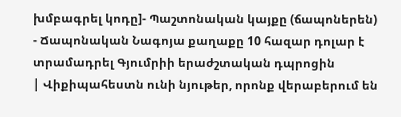խմբագրել կոդը]- Պաշտոնական կայքը (ճապոներեն)
- Ճապոնական Նագոյա քաղաքը 10 հազար դոլար է տրամադրել Գյումրիի երաժշտական դպրոցին
| Վիքիպահեստն ունի նյութեր, որոնք վերաբերում են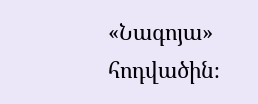«Նագոյա» հոդվածին։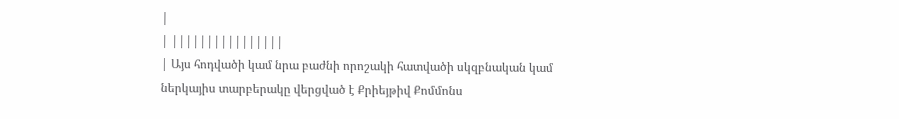|
| ||||||||||||||||
| Այս հոդվածի կամ նրա բաժնի որոշակի հատվածի սկզբնական կամ ներկայիս տարբերակը վերցված է Քրիեյթիվ Քոմմոնս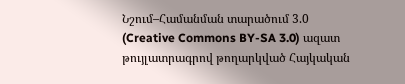Նշում–Համանման տարածում 3.0 (Creative Commons BY-SA 3.0) ազատ թույլատրագրով թողարկված Հայկական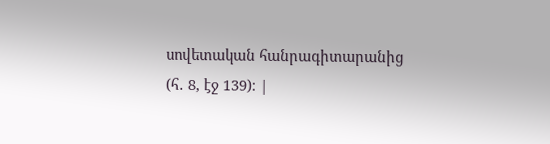սովետական հանրագիտարանից (հ․ 8, էջ 139)։ |